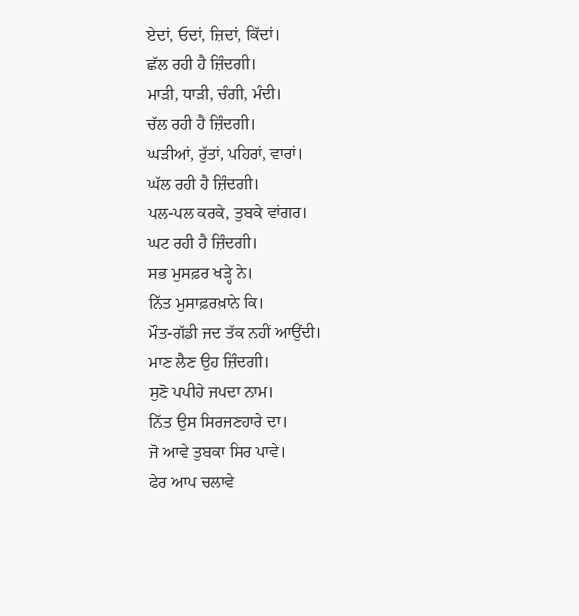ਏਦਾਂ, ਓਦਾਂ, ਜ਼ਿਦਾਂ, ਕਿੱਦਾਂ।
ਛੱਲ ਰਹੀ ਹੈ ਜ਼ਿੰਦਗੀ।
ਮਾੜੀ, ਧਾੜੀ, ਚੰਗੀ, ਮੰਦੀ।
ਚੱਲ ਰਹੀ ਹੈ ਜ਼ਿੰਦਗੀ।
ਘੜੀਆਂ, ਰੁੱਤਾਂ, ਪਹਿਰਾਂ, ਵਾਰਾਂ।
ਘੱਲ ਰਹੀ ਹੈ ਜ਼ਿੰਦਗੀ।
ਪਲ-ਪਲ ਕਰਕੇ, ਤੁਬਕੇ ਵਾਂਗਰ।
ਘਟ ਰਹੀ ਹੈ ਜ਼ਿੰਦਗੀ।
ਸਭ ਮੁਸਫ਼ਰ ਖੜ੍ਹੇ ਨੇ।
ਨਿੱਤ ਮੁਸਾਫ਼ਰਖ਼ਾਨੇ ਕਿ।
ਮੌਤ-ਗੱਡੀ ਜਦ ਤੱਕ ਨਹੀਂ ਆਉਂਦੀ।
ਮਾਣ ਲੈਣ ਉਹ ਜ਼ਿੰਦਗੀ।
ਸੁਣੋ ਪਪੀਹੇ ਜਪਦਾ ਨਾਮ।
ਨਿੱਤ ਉਸ ਸਿਰਜਣਹਾਰੇ ਦਾ।
ਜੋ ਆਵੇ ਤੁਬਕਾ ਸਿਰ ਪਾਵੇ।
ਫੇਰ ਆਪ ਚਲਾਵੇ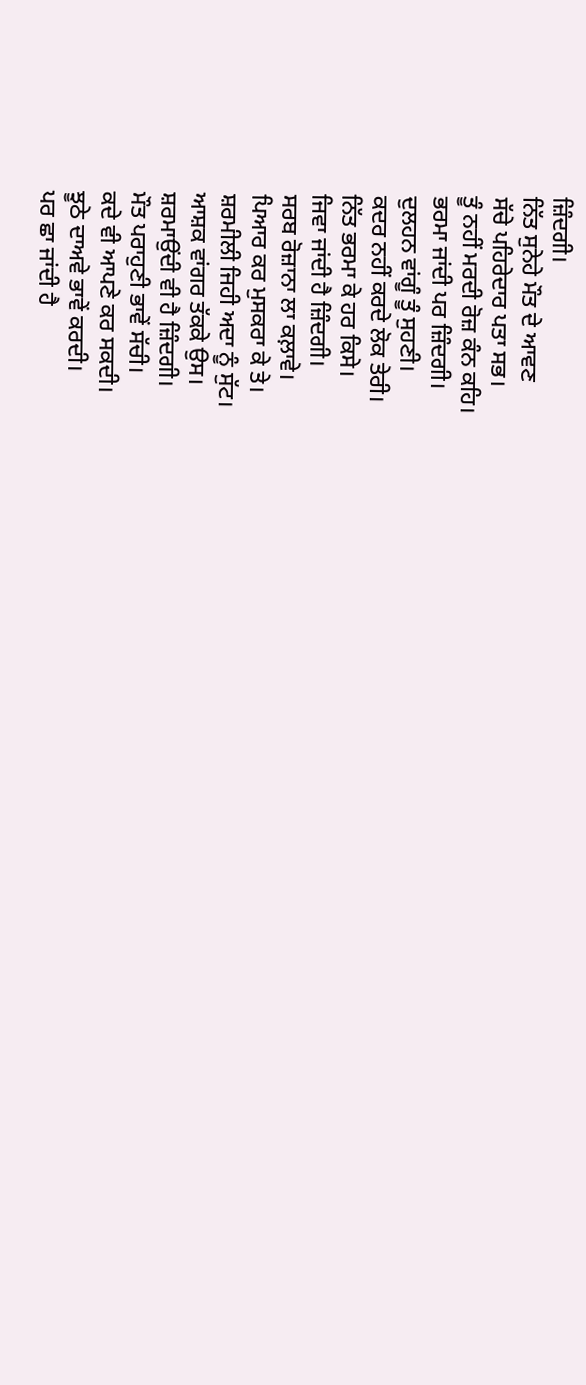ਜ਼ਿੰਦਗੀ।
ਨਿੱਤ ਸੁਨੇਹੇ ਮੌਤ ਦੇ ਆਵਣ
ਸੱਚੇ ਪਹਿਰੇਦਾਰ ਪਤਾ ਸਭ।
ਤੂੰ ਨਹੀਂ ਮਰਦੀ ਰੋਜ਼ ਕੰਨ ਕਹਿ।
ਭਰਮਾ ਜਾਂਦੀ ਪਰ ਜ਼ਿੰਦਗੀ।
ਦੁਲਹਨ ਵਾਂਗੂੰ ਤੂੰ ਸੁਹਣੀ।
ਕਦਰ ਨਹੀਂ ਕਰਦੇ ਲੋਕ ਤੇਰੀ।
ਨਿੱਤ ਭਰਮਾ ਕੇ ਹਰ ਕਿਸੇ।
ਜਿਵਾ ਜਾਂਦੀ ਹੈ ਜ਼ਿੰਦਗੀ।
ਸਰਬ ਰੋਜ਼ਾਨਾ ਲਾ ਕਲ਼ਾਵੇ।
ਪਿਆਰ ਕਰ ਮੁਸਕਰਾ ਕੇ ਤੇ।
ਸ਼ਰਮੀਲੀ ਜਿਹੀ ਅਦਾ ਨੂੰ ਸੁੱਟ।
ਆਸ਼ਕ ਵਾਂਗਰ ਤੱਕਕੇ ਉਸ।
ਸ਼ਰਮਾਉਂਦੀ ਵੀ ਹੈ ਜ਼ਿੰਦਗੀ।
ਮੌਤ ਪਰਾਹੁਣੀ ਭਾਵੇਂ ਸੱਚੀ।
ਕਦੇ ਵੀ ਆਪਣੇ ਕਰ ਸਕਦੀ।
ਝੂਠੇ ਦਾਅਵੇ ਭਾਵੇਂ ਕਰਦੀ।
ਪਰ ਛਾ ਜਾਂਦੀ ਹੈ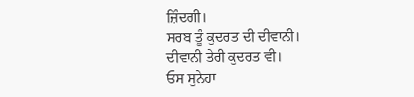ਜ਼ਿੰਦਗੀ।
ਸਰਬ ਤੂੰ ਕੁਦਰਤ ਦੀ ਦੀਵਾਨੀ।
ਦੀਵਾਨੀ ਤੇਰੀ ਕੁਦਰਤ ਵੀ।
ਓਸ ਸੁਨੇਹਾ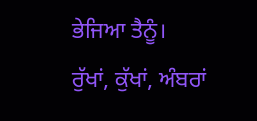ਭੇਜਿਆ ਤੈਨੂੰ।
ਰੁੱਖਾਂ, ਕੁੱਖਾਂ, ਅੰਬਰਾਂ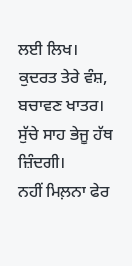ਲਈ ਲਿਖ।
ਕੁਦਰਤ ਤੇਰੇ ਵੰਸ਼, ਬਚਾਵਣ ਖਾਤਰ।
ਸੁੱਚੇ ਸਾਹ ਭੇਜੂ ਹੱਥ ਜ਼ਿੰਦਗੀ।
ਨਹੀਂ ਮਿਲ਼ਨਾ ਫੇਰ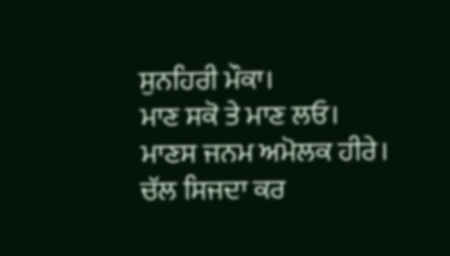ਸੁਨਹਿਰੀ ਮੌਕਾ।
ਮਾਣ ਸਕੋ ਤੇ ਮਾਣ ਲਓ।
ਮਾਣਸ ਜਨਮ ਅਮੋਲਕ ਹੀਰੇ।
ਚੱਲ ਸਿਜਦਾ ਕਰ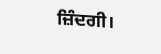ਜ਼ਿੰਦਗੀ।